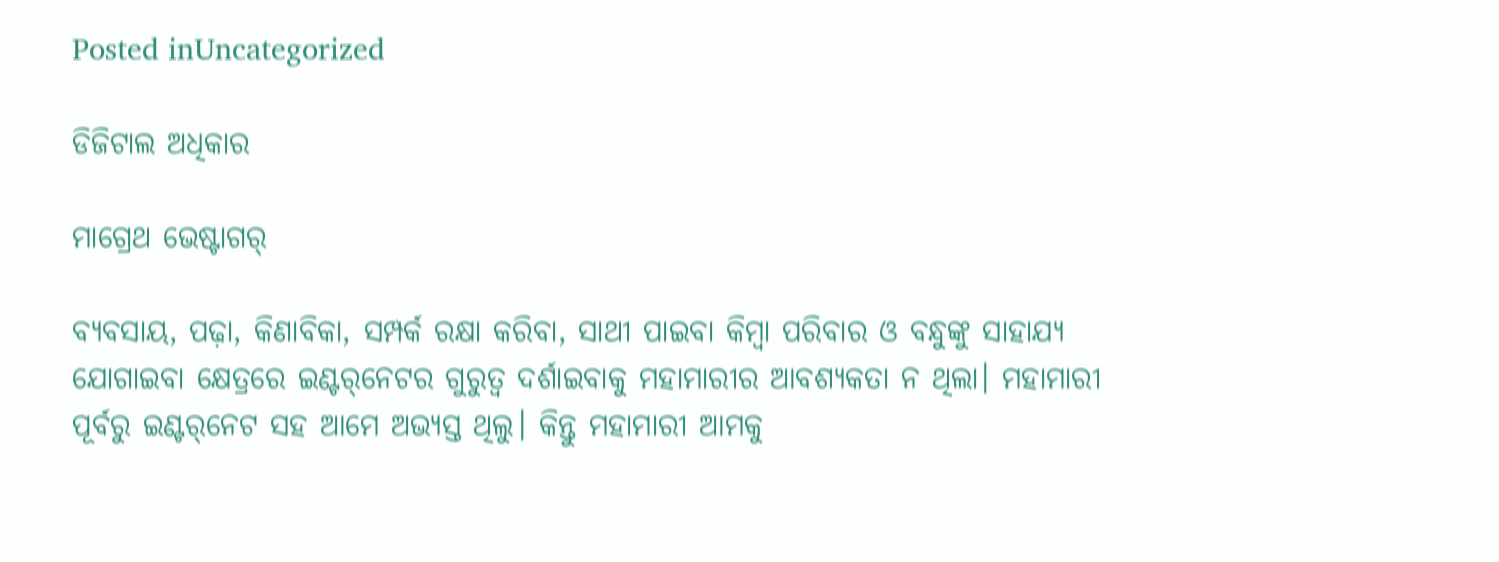Posted inUncategorized

ଡିଜିଟାଲ ଅଧିକାର

ମାଗ୍ରେଥ ଭେଷ୍ଟାଗର୍‌

ବ୍ୟବସାୟ, ପଢ଼ା, କିଣାବିକା, ସମ୍ପର୍କ ରକ୍ଷା କରିବା, ସାଥୀ ପାଇବା କିମ୍ବା ପରିବାର ଓ ବନ୍ଧୁଙ୍କୁ ସାହାଯ୍ୟ ଯୋଗାଇବା କ୍ଷେତ୍ରରେ ଇଣ୍ଟର୍‌ନେଟର ଗୁରୁତ୍ୱ ଦର୍ଶାଇବାକୁ ମହାମାରୀର ଆବଶ୍ୟକତା ନ ଥିଲା। ମହାମାରୀ ପୂର୍ବରୁ ଇଣ୍ଟର୍‌ନେଟ ସହ ଆମେ ଅଭ୍ୟସ୍ତ ଥିଲୁ। କିନ୍ତୁ ମହାମାରୀ ଆମକୁ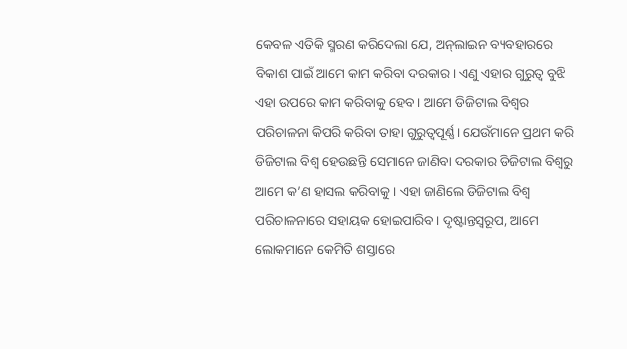କେବଳ ଏତିକି ସ୍ମରଣ କରିଦେଲା ଯେ, ଅନ୍‌ଲାଇନ ବ୍ୟବହାରରେ ବିକାଶ ପାଇଁ ଆମେ କାମ କରିବା ଦରକାର। ଏଣୁ ଏହାର ଗୁରୁତ୍ୱ ବୁଝି ଏହା ଉପରେ କାମ କରିବାକୁ ହେବ। ଆମେ ଡିଜିଟାଲ ବିଶ୍ୱର ପରିଚାଳନା କିପରି କରିବା ତାହା ଗୁରୁତ୍ୱପୂର୍ଣ୍ଣ। ଯେଉଁମାନେ ପ୍ରଥମ କରି ଡିଜିଟାଲ ବିଶ୍ୱ ହେଉଛନ୍ତି ସେମାନେ ଜାଣିବା ଦରକାର ଡିଜିଟାଲ ବିଶ୍ୱରୁ ଆମେ କ’ଣ ହାସଲ କରିବାକୁ । ଏହା ଜାଣିଲେ ଡିଜିଟାଲ ବିଶ୍ୱ ପରିଚାଳନାରେ ସହାୟକ ହୋଇପାରିବ। ଦୃଷ୍ଟାନ୍ତସ୍ବରୂପ, ଆମେ ଲୋକମାନେ କେମିତି ଶସ୍ତାରେ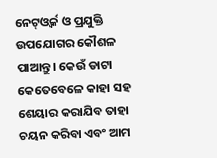ନେଟ୍‌ଓ୍ବର୍କ ଓ ପ୍ରଯୁକ୍ତି ଉପଯୋଗର କୌଶଳ ପାଆନ୍ତୁ। କେଉଁ ଡାଟା କେତେବେଳେ କାହା ସହ ଶେୟାର କରାଯିବ ତାହା ଚୟନ କରିବା ଏବଂ ଆମ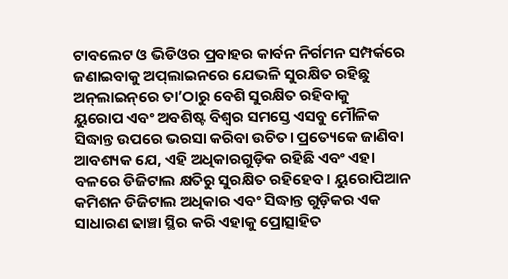ଟାବଲେଟ ଓ ଭିଡିଓର ପ୍ରବାହର କାର୍ବନ ନିର୍ଗମନ ସମ୍ପର୍କରେ ଜଣାଇବାକୁ ଅପ୍‌ଲାଇନରେ ଯେଭଳି ସୁରକ୍ଷିତ ରହିଛୁ ଅନ୍‌ଲାଇନ୍‌ରେ ତା’ଠାରୁ ବେଶି ସୁରକ୍ଷିତ ରହିବାକୁ
ୟୁରୋପ ଏବଂ ଅବଶିଷ୍ଟ ବିଶ୍ୱର ସମସ୍ତେ ଏସବୁ ମୌଳିକ ସିଦ୍ଧାନ୍ତ ଉପରେ ଭରସା କରିବା ଉଚିତ। ପ୍ରତ୍ୟେକେ ଜାଣିବା ଆବଶ୍ୟକ ଯେ, ଏହି ଅଧିକାରଗୁଡ଼ିକ ରହିଛି ଏବଂ ଏହା ବଳରେ ଡିଜିଟାଲ କ୍ଷତିରୁ ସୁରକ୍ଷିତ ରହିହେବ। ୟୁରୋପିଆନ କମିଶନ ଡିଜିଟାଲ ଅଧିକାର ଏବଂ ସିଦ୍ଧାନ୍ତ ଗୁଡ଼ିକର ଏକ ସାଧାରଣ ଢାଞ୍ଚା ସ୍ଥିର କରି ଏହାକୁ ପ୍ରୋତ୍ସାହିତ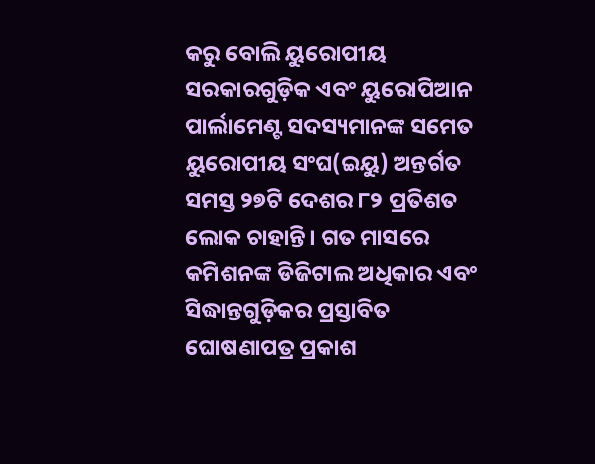କରୁ ବୋଲି ୟୁରୋପୀୟ ସରକାରଗୁଡ଼ିକ ଏବଂ ୟୁରୋପିଆନ ପାର୍ଲାମେଣ୍ଟ ସଦସ୍ୟମାନଙ୍କ ସମେତ ୟୁରୋପୀୟ ସଂଘ(ଇୟୁ) ଅନ୍ତର୍ଗତ ସମସ୍ତ ୨୭ଟି ଦେଶର ୮୨ ପ୍ରତିଶତ ଲୋକ ଚାହାନ୍ତି। ଗତ ମାସରେ କମିଶନଙ୍କ ଡିଜିଟାଲ ଅଧିକାର ଏବଂ ସିଦ୍ଧାନ୍ତଗୁଡ଼ିକର ପ୍ରସ୍ତାବିତ ଘୋଷଣାପତ୍ର ପ୍ରକାଶ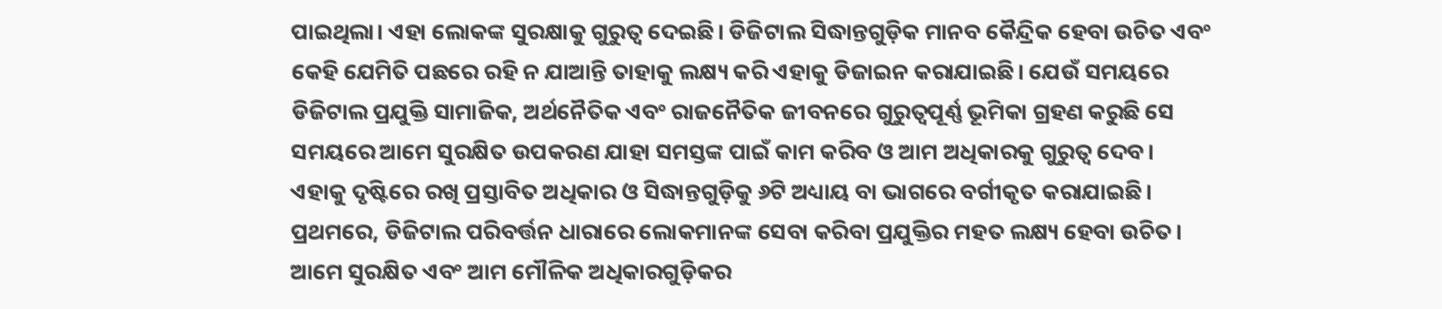ପାଇଥିଲା। ଏହା ଲୋକଙ୍କ ସୁରକ୍ଷାକୁ ଗୁରୁତ୍ୱ ଦେଇଛି। ଡିଜିଟାଲ ସିଦ୍ଧାନ୍ତଗୁଡ଼ିକ ମାନବ କୈନ୍ଦ୍ରିକ ହେବା ଉଚିତ ଏବଂ କେହି ଯେମିତି ପଛରେ ରହି ନ ଯାଆନ୍ତି ତାହାକୁ ଲକ୍ଷ୍ୟ କରି ଏହାକୁ ଡିଜାଇନ କରାଯାଇଛି। ଯେଉଁ ସମୟରେ ଡିଜିଟାଲ ପ୍ରଯୁକ୍ତି ସାମାଜିକ, ଅର୍ଥନୈତିକ ଏବଂ ରାଜନୈତିକ ଜୀବନରେ ଗୁରୁତ୍ୱପୂର୍ଣ୍ଣ ଭୂମିକା ଗ୍ରହଣ କରୁଛି ସେ ସମୟରେ ଆମେ ସୁରକ୍ଷିତ ଉପକରଣ ଯାହା ସମସ୍ତଙ୍କ ପାଇଁ କାମ କରିବ ଓ ଆମ ଅଧିକାରକୁ ଗୁରୁତ୍ୱ ଦେବ।
ଏହାକୁ ଦୃଷ୍ଟିରେ ରଖି ପ୍ରସ୍ତାବିତ ଅଧିକାର ଓ ସିଦ୍ଧାନ୍ତଗୁଡ଼ିକୁ ୬ଟି ଅଧ୍ୟାୟ ବା ଭାଗରେ ବର୍ଗୀକୃତ କରାଯାଇଛି। ପ୍ରଥମରେ, ଡିଜିଟାଲ ପରିବର୍ତ୍ତନ ଧାରାରେ ଲୋକମାନଙ୍କ ସେବା କରିବା ପ୍ରଯୁକ୍ତିର ମହତ ଲକ୍ଷ୍ୟ ହେବା ଉଚିତ। ଆମେ ସୁରକ୍ଷିତ ଏବଂ ଆମ ମୌଳିକ ଅଧିକାରଗୁଡ଼ିକର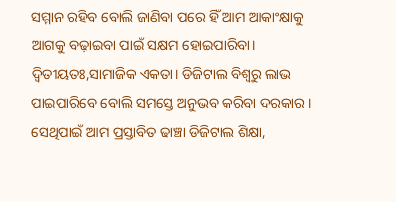ସମ୍ମାନ ରହିବ ବୋଲି ଜାଣିବା ପରେ ହିଁ ଆମ ଆକାଂକ୍ଷାକୁ ଆଗକୁ ବଢ଼ାଇବା ପାଇଁ ସକ୍ଷମ ହୋଇପାରିବା। ଦ୍ୱିତୀୟତଃ,ସାମାଜିକ ଏକତା। ଡିଜିଟାଲ ବିଶ୍ୱରୁ ଲାଭ ପାଇପାରିବେ ବୋଲି ସମସ୍ତେ ଅନୁଭବ କରିବା ଦରକାର। ସେଥିପାଇଁ ଆମ ପ୍ରସ୍ତାବିତ ଢାଞ୍ଚା ଡିଜିଟାଲ ଶିକ୍ଷା,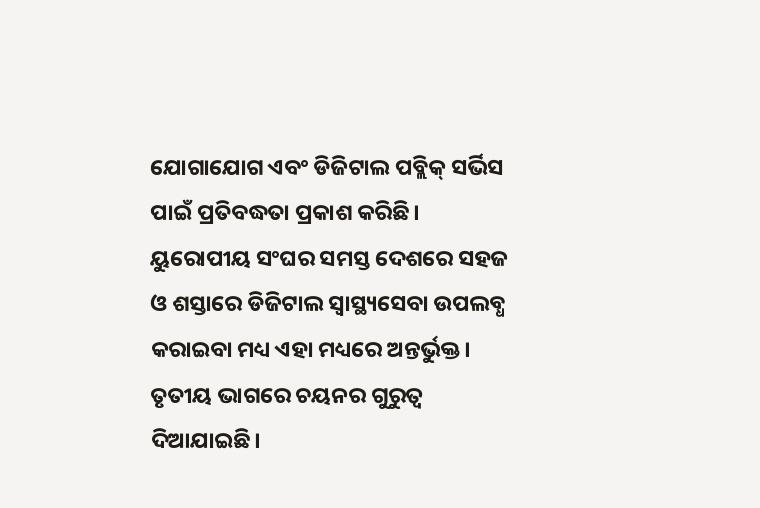ଯୋଗାଯୋଗ ଏବଂ ଡିଜିଟାଲ ପବ୍ଲିକ୍‌ ସର୍ଭିସ ପାଇଁ ପ୍ରତିବଦ୍ଧତା ପ୍ରକାଶ କରିଛି। ୟୁରୋପୀୟ ସଂଘର ସମସ୍ତ ଦେଶରେ ସହଜ ଓ ଶସ୍ତାରେ ଡିଜିଟାଲ ସ୍ବାସ୍ଥ୍ୟସେବା ଉପଲବ୍ଧ କରାଇବା ମଧ୍ୟ ଏହା ମଧ୍ୟରେ ଅନ୍ତର୍ଭୁକ୍ତ। ତୃତୀୟ ଭାଗରେ ଚୟନର ଗୁରୁତ୍ୱ ଦିଆଯାଇଛି।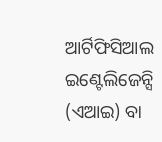ଆର୍ଟିଫିସିଆଲ ଇଣ୍ଟେଲିଜେନ୍ସି (ଏଆଇ) ବା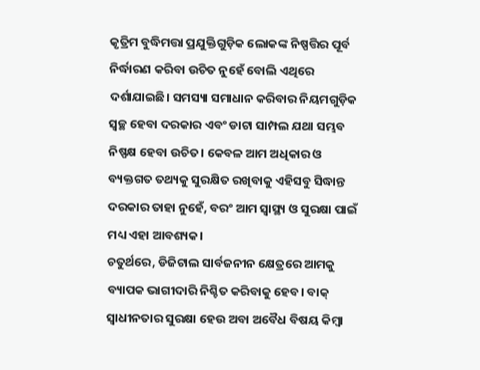କୃତ୍ରିମ ବୁଦ୍ଧିମତ୍ତା ପ୍ରଯୁକ୍ତିଗୁଡ଼ିକ ଲୋକଙ୍କ ନିଷ୍ପତ୍ତିର ପୂର୍ବ ନିର୍ଦ୍ଧାରଣ କରିବା ଉଚିତ ନୁହେଁ ବୋଲି ଏଥିରେ ଦର୍ଶାଯାଇଛି। ସମସ୍ୟା ସମାଧାନ କରିବାର ନିୟମଗୁଡ଼ିକ ସ୍ବଚ୍ଛ ହେବା ଦରକାର ଏବଂ ଡାଟା ସାମ୍ପଲ ଯଥା ସମ୍ଭବ ନିଷ୍ପକ୍ଷ ହେବା ଉଚିତ। କେବଳ ଆମ ଅଧିକାର ଓ ବ୍ୟକ୍ତଗତ ତଥ୍ୟକୁ ସୁରକ୍ଷିତ ରଖିବାକୁ ଏହିସବୁ ସିଦ୍ଧାନ୍ତ ଦରକାର ତାହା ନୁହେଁ, ବରଂ ଆମ ସ୍ବାସ୍ଥ୍ୟ ଓ ସୁରକ୍ଷା ପାଇଁ ମଧ୍ୟ ଏହା ଆବଶ୍ୟକ।
ଚତୁର୍ଥରେ, ଡିଜିଟାଲ ସାର୍ବଜନୀନ କ୍ଷେତ୍ରରେ ଆମକୁ ବ୍ୟାପକ ଭାଗୀଦାରି ନିଶ୍ଚିତ କରିବାକୁ ହେବ। ବାକ୍‌ ସ୍ବାଧୀନତାର ସୁରକ୍ଷା ହେଉ ଅବା ଅବୈଧ ବିଷୟ କିମ୍ବା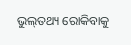ଭୁଲ୍‌ତଥ୍ୟ ରୋକିବାକୁ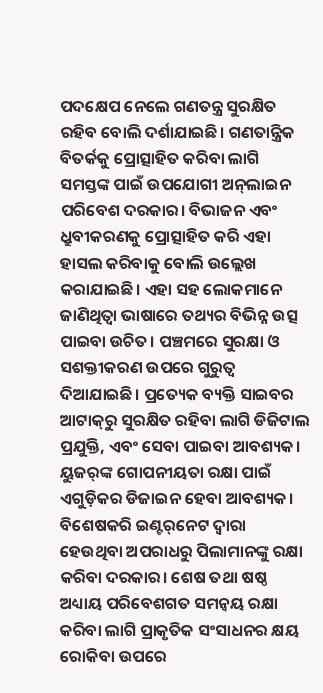ପଦକ୍ଷେପ ନେଲେ ଗଣତନ୍ତ୍ର ସୁରକ୍ଷିତ ରହିବ ବୋଲି ଦର୍ଶାଯାଇଛି। ଗଣତାନ୍ତ୍ରିକ ବିତର୍କକୁ ପ୍ରୋତ୍ସାହିତ କରିବା ଲାଗି ସମସ୍ତଙ୍କ ପାଇଁ ଉପଯୋଗୀ ଅନ୍‌ଲାଇନ ପରିବେଶ ଦରକାର। ବିଭାଜନ ଏବଂ ଧ୍ରୁବୀକରଣକୁ ପ୍ରୋତ୍ସାହିତ କରି ଏହା ହାସଲ କରିବାକୁ ବୋଲି ଉଲ୍ଲେଖ କରାଯାଇଛି। ଏହା ସହ ଲୋକମାନେ ଜାଣିଥିତ୍ବା ଭାଷାରେ ତଥ୍ୟର ବିଭିନ୍ନ ଉତ୍ସ ପାଇବା ଉଚିତ। ପଞ୍ଚମରେ ସୁରକ୍ଷା ଓ ସଶକ୍ତୀକରଣ ଉପରେ ଗୁରୁତ୍ୱ ଦିଆଯାଇଛି। ପ୍ରତ୍ୟେକ ବ୍ୟକ୍ତି ସାଇବର ଆଟାକ୍‌ରୁ ସୁରକ୍ଷିତ ରହିବା ଲାଗି ଡିଜିଟାଲ ପ୍ରଯୁକ୍ତି, ଏବଂ ସେବା ପାଇବା ଆବଶ୍ୟକ। ୟୁଜର୍‌ଙ୍କ ଗୋପନୀୟତା ରକ୍ଷା ପାଇଁ ଏଗୁଡ଼ିକର ଡିଜାଇନ ହେବା ଆବଶ୍ୟକ। ବିଶେଷକରି ଇଣ୍ଟର୍‌ନେଟ ଦ୍ୱାରା ହେଉଥିବା ଅପରାଧରୁ ପିଲାମାନଙ୍କୁ ରକ୍ଷା କରିବା ଦରକାର। ଶେଷ ତଥା ଷଷ୍ଠ ଅଧ୍ୟାୟ ପରିବେଶଗତ ସମନ୍ବୟ ରକ୍ଷା କରିବା ଲାଗି ପ୍ରାକୃତିକ ସଂସାଧନର କ୍ଷୟ ରୋକିବା ଉପରେ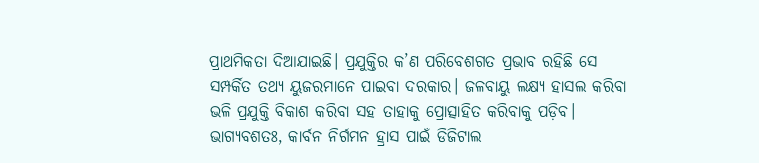ପ୍ରାଥମିକତା ଦିଆଯାଇଛି। ପ୍ରଯୁକ୍ତିର କ’ଣ ପରିବେଶଗତ ପ୍ରଭାବ ରହିଛି ସେ ସମ୍ପର୍କିତ ତଥ୍ୟ ୟୁଜରମାନେ ପାଇବା ଦରକାର। ଜଳବାୟୁ ଲକ୍ଷ୍ୟ ହାସଲ କରିବା ଭଳି ପ୍ରଯୁକ୍ତି ବିକାଶ କରିବା ସହ ତାହାକୁ ପ୍ରୋତ୍ସାହିତ କରିବାକୁ ପଡ଼ିବ। ଭାଗ୍ୟବଶତଃ, କାର୍ବନ ନିର୍ଗମନ ହ୍ରାସ ପାଇଁ ଡିଜିଟାଲ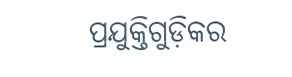ପ୍ରଯୁକ୍ତିଗୁଡ଼ିକର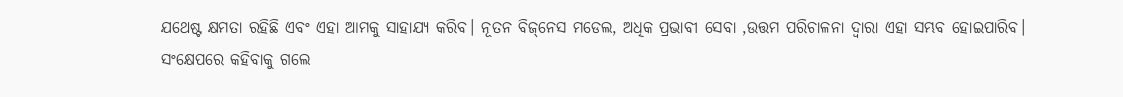ଯଥେଷ୍ଟ କ୍ଷମତା ରହିଛି ଏବଂ ଏହା ଆମକୁ ସାହାଯ୍ୟ କରିବ। ନୂତନ ବିଜ୍‌ନେସ ମଡେଲ, ଅଧିକ ପ୍ରଭାବୀ ସେବା ,ଉତ୍ତମ ପରିଚାଳନା ଦ୍ୱାରା ଏହା ସମ୍ଭବ ହୋଇପାରିବ।
ସଂକ୍ଷେପରେ କହିବାକୁ ଗଲେ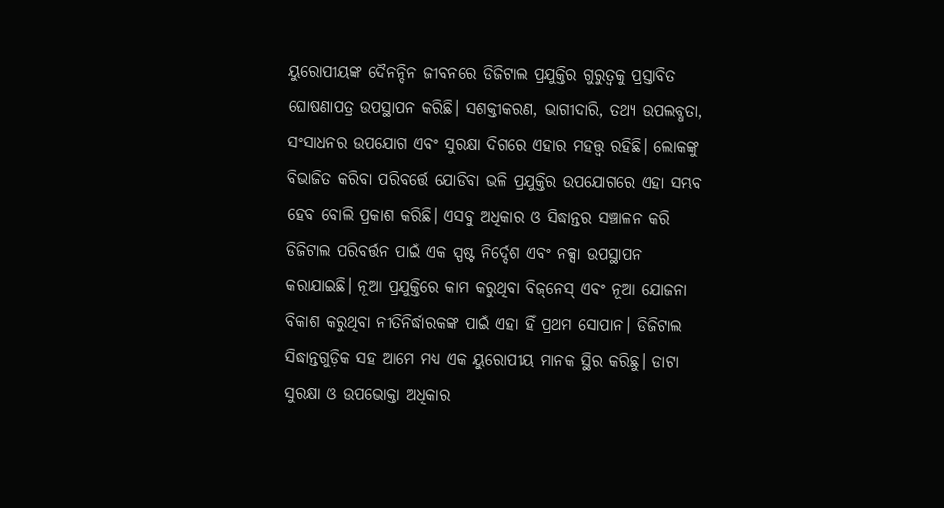ୟୁରୋପୀୟଙ୍କ ଦୈନନ୍ଦିନ ଜୀବନରେ ଡିଜିଟାଲ ପ୍ରଯୁକ୍ତିର ଗୁରୁତ୍ୱକୁ ପ୍ରସ୍ତାବିତ ଘୋଷଣାପତ୍ର ଉପସ୍ଥାପନ କରିଛି। ସଶକ୍ତୀକରଣ, ଭାଗୀଦାରି, ତଥ୍ୟ ଉପଲବ୍ଧତା, ସଂସାଧନର ଉପଯୋଗ ଏବଂ ସୁରକ୍ଷା ଦିଗରେ ଏହାର ମହତ୍ତ୍ୱ ରହିଛି। ଲୋକଙ୍କୁ ବିଭାଜିତ କରିବା ପରିବର୍ତ୍ତେ ଯୋଡିବା ଭଳି ପ୍ରଯୁକ୍ତିର ଉପଯୋଗରେ ଏହା ସମ୍ଭବ ହେବ ବୋଲି ପ୍ରକାଶ କରିଛି। ଏସବୁ ଅଧିକାର ଓ ସିଦ୍ଧାନ୍ତର ସଞ୍ଚାଳନ କରି ଡିଜିଟାଲ ପରିବର୍ତ୍ତନ ପାଇଁ ଏକ ସ୍ପଷ୍ଟ ନିର୍ଦ୍ଦେଶ ଏବଂ ନକ୍ସା ଉପସ୍ଥାପନ କରାଯାଇଛି। ନୂଆ ପ୍ରଯୁକ୍ତିରେ କାମ କରୁଥିବା ବିଜ୍‌ନେସ୍‌ ଏବଂ ନୂଆ ଯୋଜନା ବିକାଶ କରୁଥିବା ନୀତିନିର୍ଦ୍ଧାରକଙ୍କ ପାଇଁ ଏହା ହିଁ ପ୍ରଥମ ସୋପାନ। ଡିଜିଟାଲ ସିଦ୍ଧାନ୍ତଗୁଡ଼ିକ ସହ ଆମେ ମଧ୍ୟ ଏକ ୟୁରୋପୀୟ ମାନକ ସ୍ଥିର କରିଛୁ। ଡାଟା ସୁରକ୍ଷା ଓ ଉପଭୋକ୍ତା ଅଧିକାର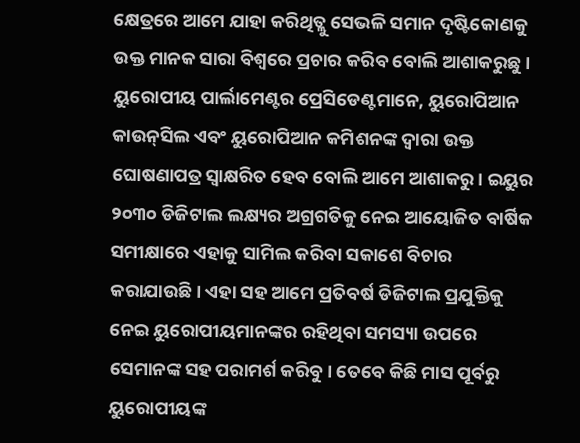କ୍ଷେତ୍ରରେ ଆମେ ଯାହା କରିଥିତ୍ଲୁ ସେଭଳି ସମାନ ଦୃଷ୍ଟିକୋଣକୁ ଉକ୍ତ ମାନକ ସାରା ବିଶ୍ୱରେ ପ୍ରଚାର କରିବ ବୋଲି ଆଶାକରୁଛୁ।
ୟୁରୋପୀୟ ପାର୍ଲାମେଣ୍ଟର ପ୍ରେସିଡେଣ୍ଟମାନେ, ୟୁରୋପିଆନ କାଉନ୍‌ସିଲ ଏବଂ ୟୁରୋପିଆନ କମିଶନଙ୍କ ଦ୍ୱାରା ଉକ୍ତ ଘୋଷଣାପତ୍ର ସ୍ବାକ୍ଷରିତ ହେବ ବୋଲି ଆମେ ଆଶାକରୁ। ଇୟୁର ୨୦୩୦ ଡିଜିଟାଲ ଲକ୍ଷ୍ୟର ଅଗ୍ରଗତିକୁ ନେଇ ଆୟୋଜିତ ବାର୍ଷିକ ସମୀକ୍ଷାରେ ଏହାକୁ ସାମିଲ କରିବା ସକାଶେ ବିଚାର କରାଯାଉଛି। ଏହା ସହ ଆମେ ପ୍ରତିବର୍ଷ ଡିଜିଟାଲ ପ୍ରଯୁକ୍ତିକୁ ନେଇ ୟୁରୋପୀୟମାନଙ୍କର ରହିଥିବା ସମସ୍ୟା ଉପରେ ସେମାନଙ୍କ ସହ ପରାମର୍ଶ କରିବୁ। ତେବେ କିଛି ମାସ ପୂର୍ବରୁ ୟୁରୋପୀୟଙ୍କ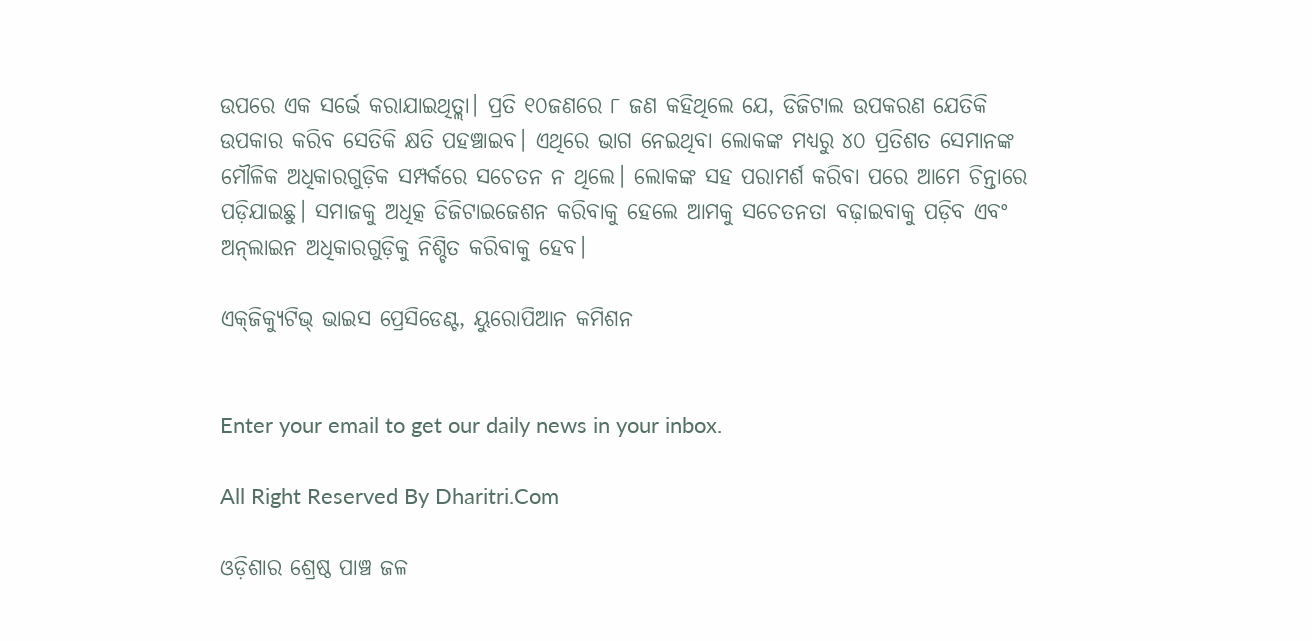ଉପରେ ଏକ ସର୍ଭେ କରାଯାଇଥିତ୍ଲା। ପ୍ରତି ୧୦ଜଣରେ ୮ ଜଣ କହିଥିଲେ ଯେ, ଡିଜିଟାଲ ଉପକରଣ ଯେତିକି ଉପକାର କରିବ ସେତିକି କ୍ଷତି ପହଞ୍ଚାଇବ। ଏଥିରେ ଭାଗ ନେଇଥିବା ଲୋକଙ୍କ ମଧ୍ୟରୁ ୪୦ ପ୍ରତିଶତ ସେମାନଙ୍କ ମୌଳିକ ଅଧିକାରଗୁଡ଼ିକ ସମ୍ପର୍କରେ ସଚେତନ ନ ଥିଲେ। ଲୋକଙ୍କ ସହ ପରାମର୍ଶ କରିବା ପରେ ଆମେ ଚିନ୍ତାରେ ପଡ଼ିଯାଇଛୁ। ସମାଜକୁ ଅଧିତ୍କ ଡିଜିଟାଇଜେଶନ କରିବାକୁ ହେଲେ ଆମକୁ ସଚେତନତା ବଢ଼ାଇବାକୁ ପଡ଼ିବ ଏବଂ ଅନ୍‌ଲାଇନ ଅଧିକାରଗୁଡ଼ିକୁ ନିଶ୍ଚିତ କରିବାକୁ ହେବ।

ଏକ୍‌ଜିକ୍ୟୁଟିଭ୍‌ ଭାଇସ ପ୍ରେସିଡେଣ୍ଟ, ୟୁରୋପିଆନ କମିଶନ


Enter your email to get our daily news in your inbox.

All Right Reserved By Dharitri.Com

ଓଡ଼ିଶାର ଶ୍ରେଷ୍ଠ ପାଞ୍ଚ ଜଳ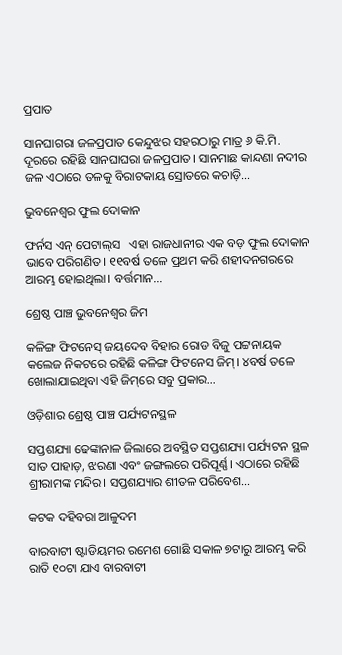ପ୍ରପାତ

ସାନଘାଗରା ଜଳପ୍ରପାତ କେନ୍ଦୁଝର ସହରଠାରୁ ମାତ୍ର ୬ କି.ମି. ଦୂରରେ ରହିଛି ସାନଘାଘରା ଜଳପ୍ରପାତ। ସାନମାଛ କାନ୍ଦଣା ନଦୀର ଜଳ ଏଠାରେ ତଳକୁ ବିରାଟକାୟ ସ୍ରୋତରେ କଚାଡ଼ି…

ଭୁବନେଶ୍ୱର ଫୁଲ ଦୋକାନ

ଫର୍ନସ ଏନ୍‌ ପେଟାଲ୍‌ସ   ଏହା ରାଜଧାନୀର ଏକ ବଡ଼ ଫୁଲ ଦୋକାନ ଭାବେ ପରିଗଣିତ। ୧୧ବର୍ଷ ତଳେ ପ୍ରଥମ କରି ଶହୀଦନଗରରେ ଆରମ୍ଭ ହୋଇଥିଲା। ବର୍ତ୍ତମାନ…

ଶ୍ରେଷ୍ଠ ପାଞ୍ଚ ଭୁବନେଶ୍ୱର ଜିମ

କଳିଙ୍ଗ ଫିଟନେସ୍‌ ଜୟଦେବ ବିହାର ରୋଡ ବିଜୁ ପଟ୍ଟନାୟକ କଲେଜ ନିକଟରେ ରହିଛି କଳିଙ୍ଗ ଫିଟନେସ ଜିମ୍‌। ୪ବର୍ଷ ତଳେ ଖୋଲାଯାଇଥିବା ଏହି ଜିମ୍‌ରେ ସବୁ ପ୍ରକାର…

ଓଡ଼ିଶାର ଶ୍ରେଷ୍ଠ ପାଞ୍ଚ ପର୍ଯ୍ୟଟନସ୍ଥଳ

ସପ୍ତଶଯ୍ୟା ଢେଙ୍କାନାଳ ଜିଲାରେ ଅବସ୍ଥିତ ସପ୍ତଶଯ୍ୟା ପର୍ଯ୍ୟଟନ ସ୍ଥଳ ସାତ ପାହାଡ଼, ଝରଣା ଏବଂ ଜଙ୍ଗଲରେ ପରିପୂର୍ଣ୍ଣ। ଏଠାରେ ରହିଛି ଶ୍ରୀରାମଙ୍କ ମନ୍ଦିର। ସପ୍ତଶଯ୍ୟାର ଶୀତଳ ପରିବେଶ…

କଟକ ଦହିବରା ଆଳୁଦମ

ବାରବାଟୀ ଷ୍ଟାଡିୟମର ରମେଶ ଗୋଛି ସକାଳ ୭ଟାରୁ ଆରମ୍ଭ କରି ରାତି ୧୦ଟା ଯାଏ ବାରବାଟୀ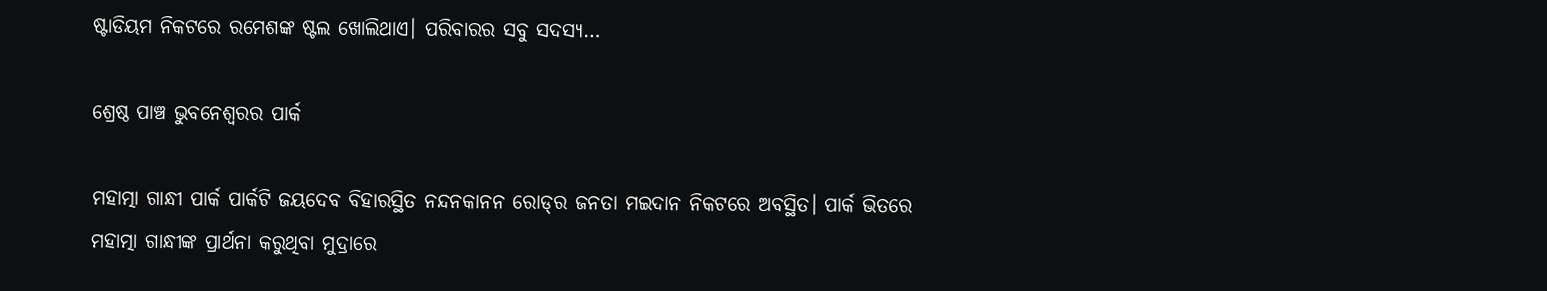ଷ୍ଟାଡିୟମ ନିକଟରେ ରମେଶଙ୍କ ଷ୍ଟଲ ଖୋଲିଥାଏ। ପରିବାରର ସବୁ ସଦସ୍ୟ…

ଶ୍ରେଷ୍ଠ ପାଞ୍ଚ ଭୁବନେଶ୍ୱରର ପାର୍କ

ମହାତ୍ମା ଗାନ୍ଧୀ ପାର୍କ ପାର୍କଟି ଜୟଦେବ ବିହାରସ୍ଥିତ ନନ୍ଦନକାନନ ରୋଡ୍‌ର ଜନତା ମଇଦାନ ନିକଟରେ ଅବସ୍ଥିତ। ପାର୍କ ଭିତରେ ମହାତ୍ମା ଗାନ୍ଧୀଙ୍କ ପ୍ରାର୍ଥନା କରୁଥିବା ମୁଦ୍ରାରେ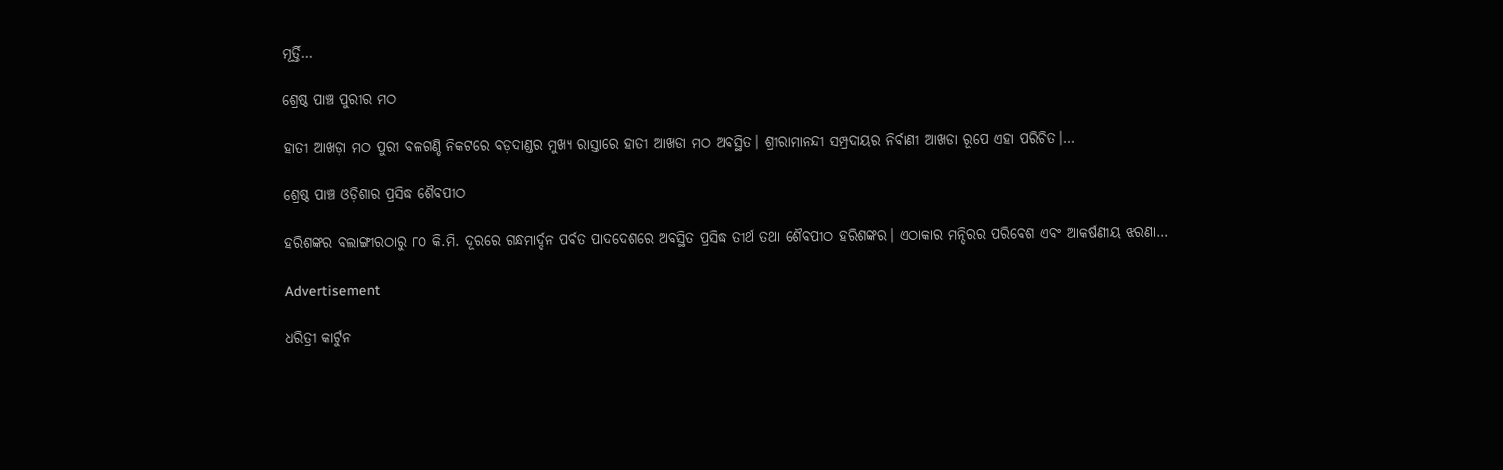ମୂର୍ତ୍ତି…

ଶ୍ରେଷ୍ଠ ପାଞ୍ଚ ପୁରୀର ମଠ

ହାତୀ ଆଖଡ଼ା ମଠ ପୁରୀ ବଳଗଣ୍ଡି ନିକଟରେ ବଡ଼ଦାଣ୍ଡର ମୁଖ୍ୟ ରାସ୍ତାରେ ହାତୀ ଆଖଡା ମଠ ଅବସ୍ଥିତ। ଶ୍ରୀରାମାନନ୍ଦୀ ସମ୍ପ୍ରଦାୟର ନିର୍ବାଣୀ ଆଖଡା ରୂପେ ଏହା ପରିଚିତ।…

ଶ୍ରେଷ୍ଠ ପାଞ୍ଚ ଓଡ଼ିଶାର ପ୍ରସିଦ୍ଧ ଶୈବପୀଠ

ହରିଶଙ୍କର ବଲାଙ୍ଗୀରଠାରୁ ୮୦ କି.ମି. ଦୂରରେ ଗନ୍ଧମାର୍ଦ୍ଦନ ପର୍ବତ ପାଦଦେଶରେ ଅବସ୍ଥିତ ପ୍ରସିଦ୍ଧ ତୀର୍ଥ ତଥା ଶୈବପୀଠ ହରିଶଙ୍କର। ଏଠାକାର ମନ୍ଦିରର ପରିବେଶ ଏବଂ ଆକର୍ଷଣୀୟ ଝରଣା…

Advertisement

ଧରିତ୍ରୀ କାର୍ଟୁନ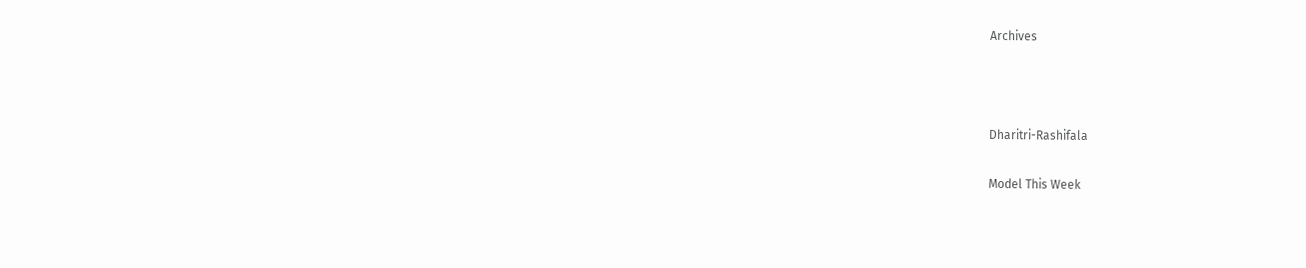Archives



Dharitri-Rashifala

Model This Week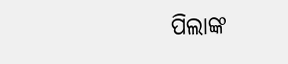ପିଲାଙ୍କ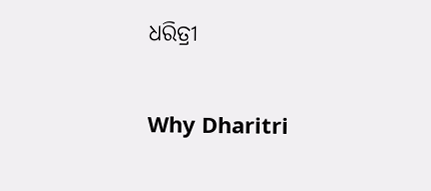ଧରିତ୍ରୀ

Why Dharitri